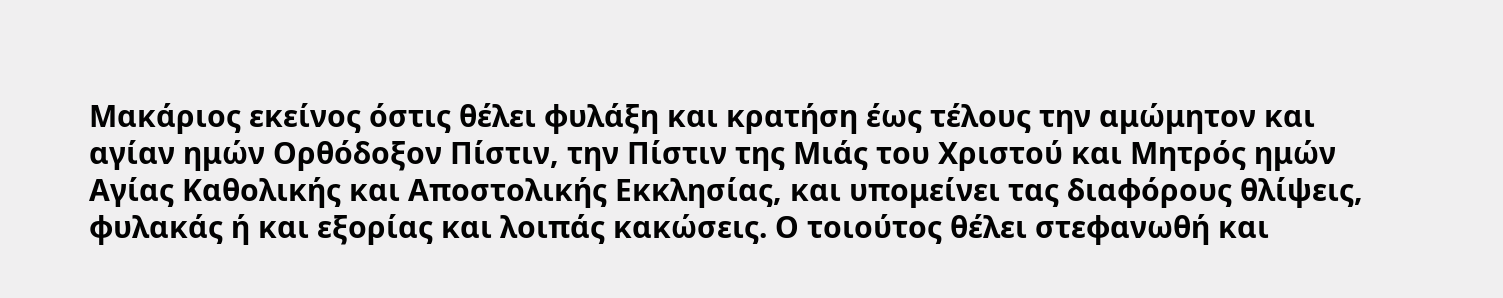Μακάριος εκείνος όστις θέλει φυλάξη και κρατήση έως τέλους την αμώμητον και αγίαν ημών Ορθόδοξον Πίστιν, την Πίστιν της Μιάς του Χριστού και Μητρός ημών Αγίας Καθολικής και Αποστολικής Εκκλησίας, και υπομείνει τας διαφόρους θλίψεις, φυλακάς ή και εξορίας και λοιπάς κακώσεις. Ο τοιούτος θέλει στεφανωθή και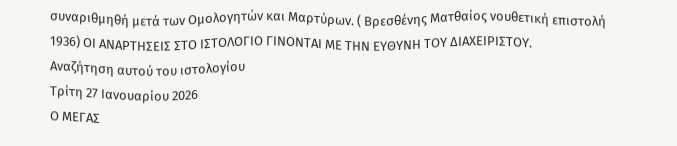συναριθμηθή μετά των Ομολογητών και Μαρτύρων. ( Βρεσθένης Ματθαίος νουθετική επιστολή 1936) ΟΙ ΑΝΑΡΤΗΣΕΙΣ ΣΤΟ ΙΣΤΟΛΟΓΙΟ ΓΙΝΟΝΤΑΙ ΜΕ ΤΗΝ ΕΥΘΥΝΗ ΤΟΥ ΔΙΑΧΕΙΡΙΣΤΟΥ.
Αναζήτηση αυτού του ιστολογίου
Τρίτη 27 Ιανουαρίου 2026
Ο ΜΕΓΑΣ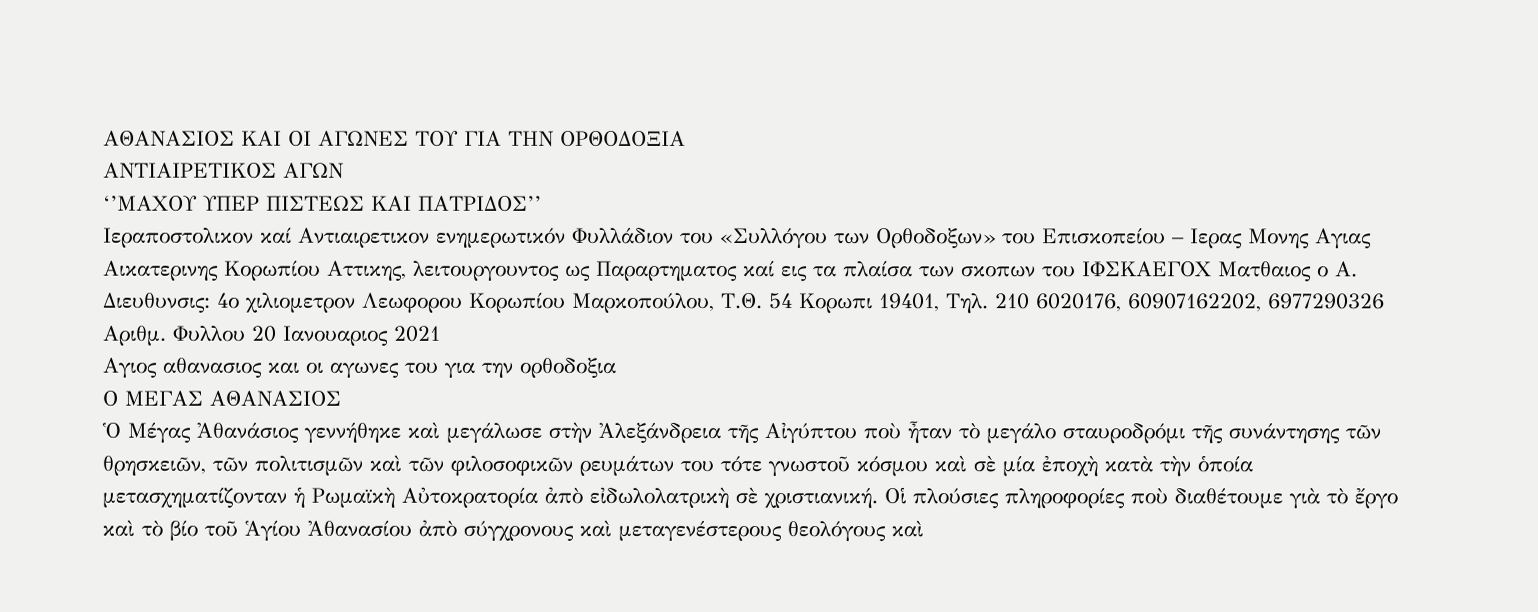ΑΘΑΝΑΣΙΟΣ ΚΑΙ ΟΙ ΑΓΩΝΕΣ ΤΟΥ ΓΙΑ ΤΗΝ ΟΡΘΟΔΟΞΙΑ
ΑΝΤΙΑΙΡΕΤΙΚΟΣ ΑΓΩΝ
‘’ΜΑΧΟΥ ΥΠΕΡ ΠΙΣΤΕΩΣ ΚΑΙ ΠΑΤΡΙΔΟΣ’’
Ιεραποστολικον καί Αντιαιρετικον ενημερωτικόν Φυλλάδιον του «Συλλόγου των Ορθοδοξων» του Επισκοπείου – Ιερας Μονης Αγιας Αικατερινης Κορωπίου Αττικης, λειτουργουντος ως Παραρτηματος καί εις τα πλαίσα των σκοπων του ΙΦΣΚΑΕΓΟΧ Ματθαιος ο Α. Διευθυνσις: 4ο χιλιομετρον Λεωφορου Κορωπίου Μαρκοπούλου, Τ.Θ. 54 Κορωπι 19401, Τηλ. 210 6020176, 60907162202, 6977290326
Αριθμ. Φυλλου 20 Ιανουαριος 2021
Αγιος αθανασιος και οι αγωνες του για την ορθοδοξια
Ο ΜΕΓΑΣ ΑΘΑΝΑΣΙΟΣ
Ὁ Μέγας Ἀθανάσιος γεννήθηκε καὶ μεγάλωσε στὴν Ἀλεξάνδρεια τῆς Αἰγύπτου ποὺ ἦταν τὸ μεγάλο σταυροδρόμι τῆς συνάντησης τῶν θρησκειῶν, τῶν πολιτισμῶν καὶ τῶν φιλοσοφικῶν ρευμάτων του τότε γνωστοῦ κόσμου καὶ σὲ μία ἐποχὴ κατὰ τὴν ὁποία μετασχηματίζονταν ἡ Ρωμαϊκὴ Αὐτοκρατορία ἀπὸ εἰδωλολατρικὴ σὲ χριστιανική. Οἱ πλούσιες πληροφορίες ποὺ διαθέτουμε γιὰ τὸ ἔργο καὶ τὸ βίο τοῦ Ἁγίου Ἀθανασίου ἀπὸ σύγχρονους καὶ μεταγενέστερους θεολόγους καὶ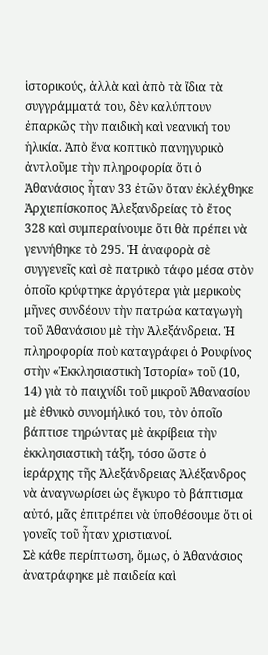ἱστορικούς, ἀλλὰ καὶ ἀπὸ τὰ ἴδια τὰ συγγράμματά του, δὲν καλύπτουν ἐπαρκῶς τὴν παιδικὴ καὶ νεανική του ἡλικία. Ἀπὸ ἕνα κοπτικὸ πανηγυρικὸ ἀντλοῦμε τὴν πληροφορία ὅτι ὁ Ἀθανάσιος ἦταν 33 ἐτῶν ὅταν ἐκλέχθηκε Ἀρχιεπίσκοπος Ἀλεξανδρείας τὸ ἔτος 328 καὶ συμπεραίνουμε ὅτι θὰ πρέπει νὰ γεννήθηκε τὸ 295. Ἡ ἀναφορὰ σὲ συγγενεῖς καὶ σὲ πατρικὸ τάφο μέσα στὸν ὁποῖο κρύφτηκε ἀργότερα γιὰ μερικοὺς μῆνες συνδέουν τὴν πατρώα καταγωγὴ τοῦ Ἀθανάσιου μὲ τὴν Ἀλεξάνδρεια. Ἡ πληροφορία ποὺ καταγράφει ὁ Ρουφίνος στὴν «Ἐκκλησιαστικὴ Ἱστορία» τοῦ (10, 14) γιὰ τὸ παιχνίδι τοῦ μικροῦ Ἀθανασίου μὲ ἐθνικὸ συνομήλικό του, τὸν ὁποῖο βάπτισε τηρώντας μὲ ἀκρίβεια τὴν ἐκκλησιαστικὴ τάξη, τόσο ὥστε ὁ ἱεράρχης τῆς Ἀλεξάνδρειας Ἀλέξανδρος νὰ ἀναγνωρίσει ὡς ἔγκυρο τὸ βάπτισμα αὐτό, μᾶς ἐπιτρέπει νὰ ὑποθέσουμε ὅτι οἱ γονεῖς τοῦ ἦταν χριστιανοί.
Σὲ κάθε περίπτωση, ὅμως, ὁ Ἀθανάσιος ἀνατράφηκε μὲ παιδεία καὶ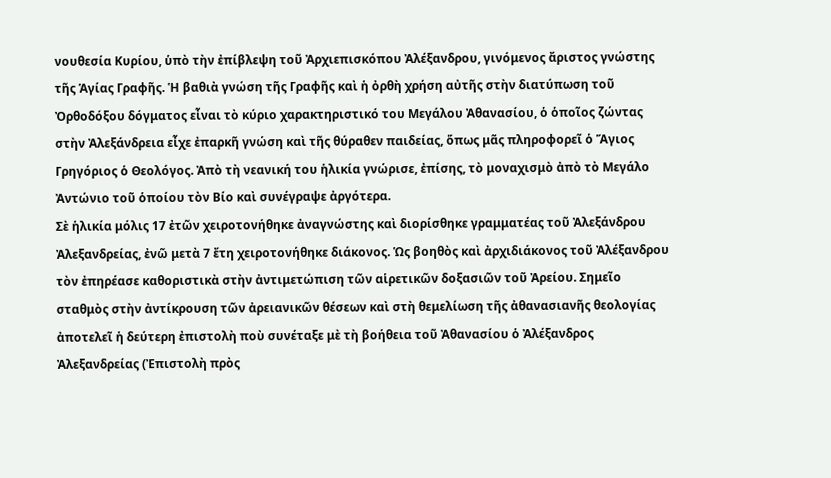νουθεσία Κυρίου, ὑπὸ τὴν ἐπίβλεψη τοῦ Ἀρχιεπισκόπου Ἀλέξανδρου, γινόμενος ἄριστος γνώστης τῆς Ἁγίας Γραφῆς. Ἡ βαθιὰ γνώση τῆς Γραφῆς καὶ ἡ ὀρθὴ χρήση αὐτῆς στὴν διατύπωση τοῦ Ὀρθοδόξου δόγματος εἶναι τὸ κύριο χαρακτηριστικό του Μεγάλου Ἀθανασίου, ὁ ὁποῖος ζώντας στὴν Ἀλεξάνδρεια εἶχε ἐπαρκῆ γνώση καὶ τῆς θύραθεν παιδείας, ὅπως μᾶς πληροφορεῖ ὁ Ἅγιος Γρηγόριος ὁ Θεολόγος. Ἀπὸ τὴ νεανική του ἡλικία γνώρισε, ἐπίσης, τὸ μοναχισμὸ ἀπὸ τὸ Μεγάλο Ἀντώνιο τοῦ ὁποίου τὸν Βίο καὶ συνέγραψε ἀργότερα.
Σὲ ἡλικία μόλις 17 ἐτῶν χειροτονήθηκε ἀναγνώστης καὶ διορίσθηκε γραμματέας τοῦ Ἀλεξάνδρου Ἀλεξανδρείας, ἐνῶ μετὰ 7 ἔτη χειροτονήθηκε διάκονος. Ὡς βοηθὸς καὶ ἀρχιδιάκονος τοῦ Ἀλέξανδρου τὸν ἐπηρέασε καθοριστικὰ στὴν ἀντιμετώπιση τῶν αἱρετικῶν δοξασιῶν τοῦ Ἀρείου. Σημεῖο σταθμὸς στὴν ἀντίκρουση τῶν ἀρειανικῶν θέσεων καὶ στὴ θεμελίωση τῆς ἀθανασιανῆς θεολογίας ἀποτελεῖ ἡ δεύτερη ἐπιστολὴ ποὺ συνέταξε μὲ τὴ βοήθεια τοῦ Ἀθανασίου ὁ Ἀλέξανδρος Ἀλεξανδρείας (Ἐπιστολὴ πρὸς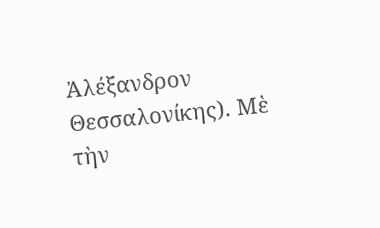Ἀλέξανδρον Θεσσαλονίκης). Μὲ τὴν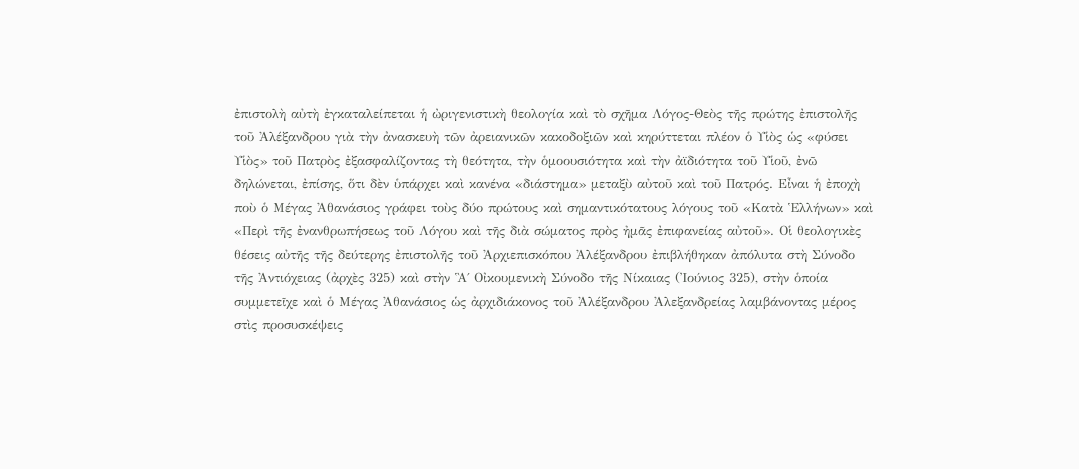ἐπιστολὴ αὐτὴ ἐγκαταλείπεται ἡ ὠριγενιστικὴ θεολογία καὶ τὸ σχῆμα Λόγος-Θεὸς τῆς πρώτης ἐπιστολῆς τοῦ Ἀλέξανδρου γιὰ τὴν ἀνασκευὴ τῶν ἀρειανικῶν κακοδοξιῶν καὶ κηρύττεται πλέον ὁ Υἱὸς ὡς «φύσει Υἱὸς» τοῦ Πατρὸς ἐξασφαλίζοντας τὴ θεότητα, τὴν ὁμοουσιότητα καὶ τὴν ἀϊδιότητα τοῦ Υἱοῦ, ἐνῶ δηλώνεται, ἐπίσης, ὅτι δὲν ὑπάρχει καὶ κανένα «διάστημα» μεταξὺ αὐτοῦ καὶ τοῦ Πατρός. Εἶναι ἡ ἐποχὴ ποὺ ὁ Μέγας Ἀθανάσιος γράφει τοὺς δύο πρώτους καὶ σημαντικότατους λόγους τοῦ «Κατὰ Ἑλλήνων» καὶ «Περὶ τῆς ἐνανθρωπήσεως τοῦ Λόγου καὶ τῆς διὰ σώματος πρὸς ἠμᾶς ἐπιφανείας αὐτοῦ». Οἱ θεολογικὲς θέσεις αὐτῆς τῆς δεύτερης ἐπιστολῆς τοῦ Ἀρχιεπισκόπου Ἀλέξανδρου ἐπιβλήθηκαν ἀπόλυτα στὴ Σύνοδο τῆς Ἀντιόχειας (ἀρχὲς 325) καὶ στὴν Ἃ΄ Οἰκουμενικὴ Σύνοδο τῆς Νίκαιας (Ἰούνιος 325), στὴν ὁποία συμμετεῖχε καὶ ὁ Μέγας Ἀθανάσιος ὡς ἀρχιδιάκονος τοῦ Ἀλέξανδρου Ἀλεξανδρείας λαμβάνοντας μέρος στὶς προσυσκέψεις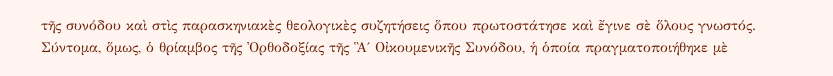τῆς συνόδου καὶ στὶς παρασκηνιακὲς θεολογικὲς συζητήσεις ὅπου πρωτοστάτησε καὶ ἔγινε σὲ ὅλους γνωστός.
Σύντομα, ὅμως, ὁ θρίαμβος τῆς Ὀρθοδοξίας τῆς Ἃ΄ Οἰκουμενικῆς Συνόδου, ἡ ὁποία πραγματοποιήθηκε μὲ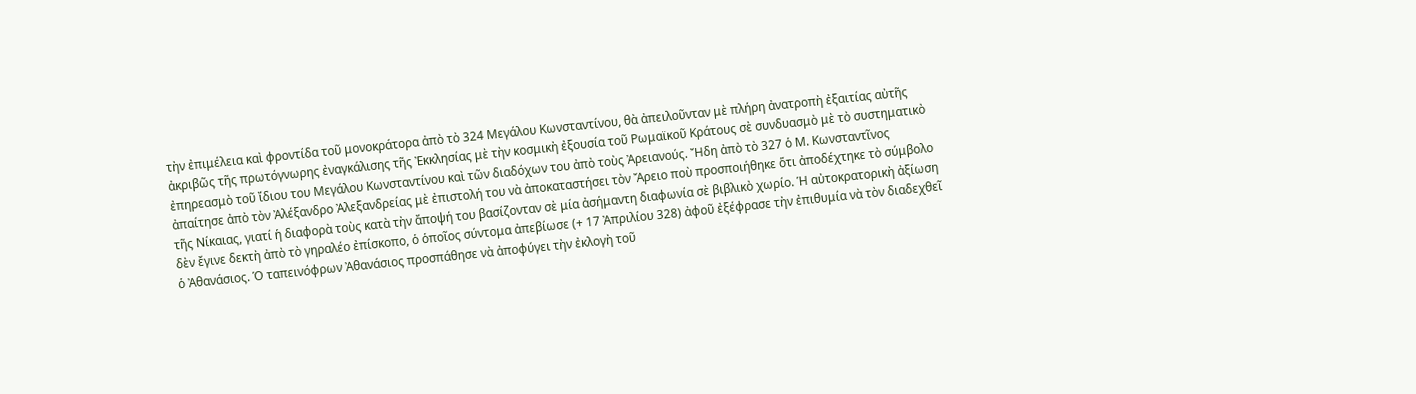τὴν ἐπιμέλεια καὶ φροντίδα τοῦ μονοκράτορα ἀπὸ τὸ 324 Μεγάλου Κωνσταντίνου, θὰ ἀπειλοῦνταν μὲ πλήρη ἀνατροπὴ ἐξαιτίας αὐτῆς ἀκριβῶς τῆς πρωτόγνωρης ἐναγκάλισης τῆς Ἐκκλησίας μὲ τὴν κοσμικὴ ἐξουσία τοῦ Ρωμαϊκοῦ Κράτους σὲ συνδυασμὸ μὲ τὸ συστηματικὸ ἐπηρεασμὸ τοῦ ἴδιου του Μεγάλου Κωνσταντίνου καὶ τῶν διαδόχων του ἀπὸ τοὺς Ἀρειανούς. Ἤδη ἀπὸ τὸ 327 ὁ Μ. Κωνσταντῖνος ἀπαίτησε ἀπὸ τὸν Ἀλέξανδρο Ἀλεξανδρείας μὲ ἐπιστολή του νὰ ἀποκαταστήσει τὸν Ἄρειο ποὺ προσποιήθηκε ὅτι ἀποδέχτηκε τὸ σύμβολο τῆς Νίκαιας, γιατί ἡ διαφορὰ τοὺς κατὰ τὴν ἄποψή του βασίζονταν σὲ μία ἀσήμαντη διαφωνία σὲ βιβλικὸ χωρίο. Ἡ αὐτοκρατορικὴ ἀξίωση δὲν ἔγινε δεκτὴ ἀπὸ τὸ γηραλέο ἐπίσκοπο, ὁ ὁποῖος σύντομα ἀπεβίωσε (+ 17 Ἀπριλίου 328) ἀφοῦ ἐξέφρασε τὴν ἐπιθυμία νὰ τὸν διαδεχθεῖ ὁ Ἀθανάσιος. Ὁ ταπεινόφρων Ἀθανάσιος προσπάθησε νὰ ἀποφύγει τὴν ἐκλογὴ τοῦ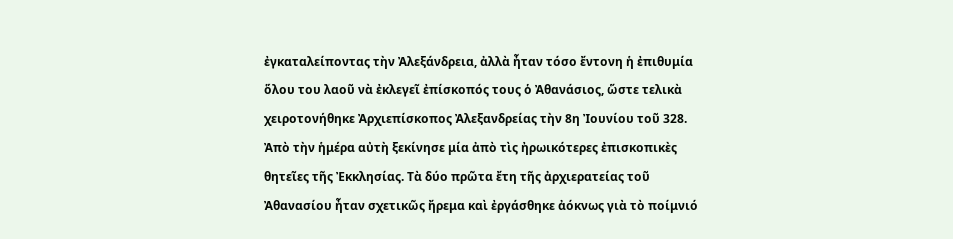ἐγκαταλείποντας τὴν Ἀλεξάνδρεια, ἀλλὰ ἦταν τόσο ἔντονη ἡ ἐπιθυμία ὅλου του λαοῦ νὰ ἐκλεγεῖ ἐπίσκοπός τους ὁ Ἀθανάσιος, ὥστε τελικὰ χειροτονήθηκε Ἀρχιεπίσκοπος Ἀλεξανδρείας τὴν 8η Ἰουνίου τοῦ 328.
Ἀπὸ τὴν ἡμέρα αὐτὴ ξεκίνησε μία ἀπὸ τὶς ἠρωικότερες ἐπισκοπικὲς θητεῖες τῆς Ἐκκλησίας. Τὰ δύο πρῶτα ἔτη τῆς ἀρχιερατείας τοῦ Ἀθανασίου ἦταν σχετικῶς ἤρεμα καὶ ἐργάσθηκε ἀόκνως γιὰ τὸ ποίμνιό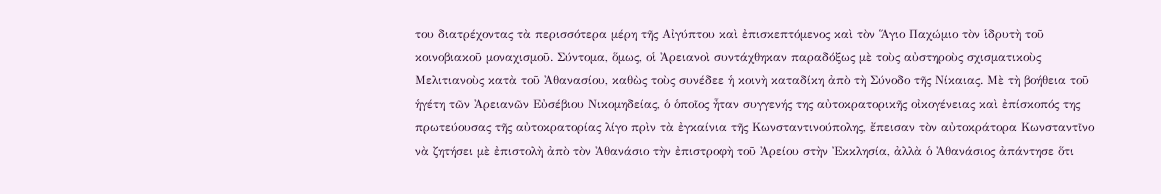του διατρέχοντας τὰ περισσότερα μέρη τῆς Αἰγύπτου καὶ ἐπισκεπτόμενος καὶ τὸν Ἅγιο Παχώμιο τὸν ἱδρυτὴ τοῦ κοινοβιακοῦ μοναχισμοῦ. Σύντομα, ὅμως, οἱ Ἀρειανοὶ συντάχθηκαν παραδόξως μὲ τοὺς αὐστηροὺς σχισματικοὺς Μελιτιανοὺς κατὰ τοῦ Ἀθανασίου, καθὼς τοὺς συνέδεε ἡ κοινὴ καταδίκη ἀπὸ τὴ Σύνοδο τῆς Νίκαιας. Μὲ τὴ βοήθεια τοῦ ἡγέτη τῶν Ἀρειανῶν Εὐσέβιου Νικομηδείας, ὁ ὁποῖος ἦταν συγγενής της αὐτοκρατορικῆς οἰκογένειας καὶ ἐπίσκοπός της πρωτεύουσας τῆς αὐτοκρατορίας λίγο πρὶν τὰ ἐγκαίνια τῆς Κωνσταντινούπολης, ἔπεισαν τὸν αὐτοκράτορα Κωνσταντῖνο νὰ ζητήσει μὲ ἐπιστολὴ ἀπὸ τὸν Ἀθανάσιο τὴν ἐπιστροφὴ τοῦ Ἀρείου στὴν Ἐκκλησία, ἀλλὰ ὁ Ἀθανάσιος ἀπάντησε ὅτι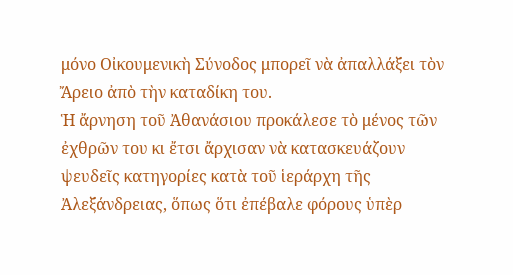μόνο Οἰκουμενικὴ Σύνοδος μπορεῖ νὰ ἀπαλλάξει τὸν Ἄρειο ἀπὸ τὴν καταδίκη του.
Ἡ ἄρνηση τοῦ Ἀθανάσιου προκάλεσε τὸ μένος τῶν ἐχθρῶν του κι ἔτσι ἄρχισαν νὰ κατασκευάζουν ψευδεῖς κατηγορίες κατὰ τοῦ ἱεράρχη τῆς Ἀλεξάνδρειας, ὅπως ὅτι ἐπέβαλε φόρους ὑπὲρ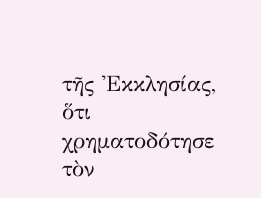τῆς Ἐκκλησίας, ὅτι χρηματοδότησε τὸν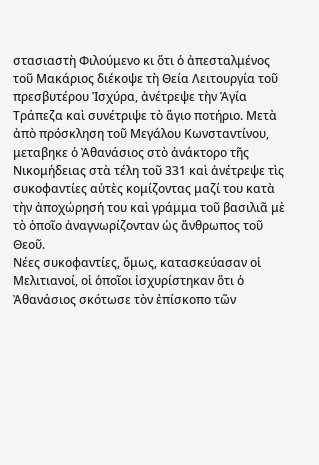στασιαστὴ Φιλούμενο κι ὅτι ὁ ἀπεσταλμένος τοῦ Μακάριος διέκοψε τὴ Θεία Λειτουργία τοῦ πρεσβυτέρου Ἰσχύρα, ἀνέτρεψε τὴν Ἁγία Τράπεζα καὶ συνέτριψε τὸ ἅγιο ποτήριο. Μετὰ ἀπὸ πρόσκληση τοῦ Μεγάλου Κωνσταντίνου, μεταβηκε ὁ Ἀθανάσιος στὸ ἀνάκτορο τῆς Νικομήδειας στὰ τέλη τοῦ 331 καὶ ἀνέτρεψε τὶς συκοφαντίες αὐτὲς κομίζοντας μαζί του κατὰ τὴν ἀποχώρησή του καὶ γράμμα τοῦ βασιλιᾶ μὲ τὸ ὁποῖο ἀναγνωρίζονταν ὡς ἄνθρωπος τοῦ Θεοῦ.
Νέες συκοφαντίες, ὅμως, κατασκεύασαν οἱ Μελιτιανοί, οἱ ὁποῖοι ἰσχυρίστηκαν ὅτι ὁ Ἀθανάσιος σκότωσε τὸν ἐπίσκοπο τῶν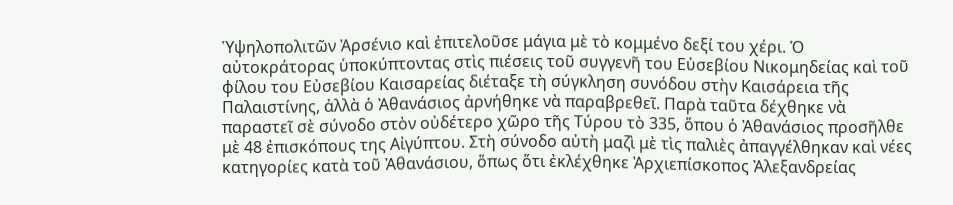Ὑψηλοπολιτῶν Ἀρσένιο καὶ ἐπιτελοῦσε μάγια μὲ τὸ κομμένο δεξί του χέρι. Ὁ αὐτοκράτορας ὑποκύπτοντας στὶς πιέσεις τοῦ συγγενῆ του Εὐσεβίου Νικομηδείας καὶ τοῦ φίλου του Εὐσεβίου Καισαρείας διέταξε τὴ σύγκληση συνόδου στὴν Καισάρεια τῆς Παλαιστίνης, ἀλλὰ ὁ Ἀθανάσιος ἀρνήθηκε νὰ παραβρεθεῖ. Παρὰ ταῦτα δέχθηκε νὰ παραστεῖ σὲ σύνοδο στὸν οὐδέτερο χῶρο τῆς Τύρου τὸ 335, ὅπου ὁ Ἀθανάσιος προσῆλθε μὲ 48 ἐπισκόπους της Αἰγύπτου. Στὴ σύνοδο αὐτὴ μαζὶ μὲ τὶς παλιὲς ἀπαγγέλθηκαν καὶ νέες κατηγορίες κατὰ τοῦ Ἀθανάσιου, ὅπως ὅτι ἐκλέχθηκε Ἀρχιεπίσκοπος Ἀλεξανδρείας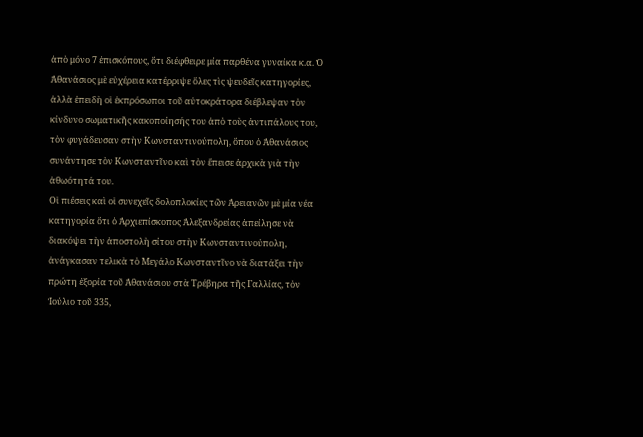ἀπὸ μόνο 7 ἐπισκόπους, ὅτι διέφθειρε μία παρθένα γυναίκα κ.α. Ὁ Ἀθανάσιος μὲ εὐχέρεια κατέρριψε ὅλες τὶς ψευδεῖς κατηγορίες, ἀλλὰ ἐπειδὴ οἱ ἐκπρόσωποι τοῦ αὐτοκράτορα διέβλεψαν τὸν κίνδυνο σωματικῆς κακοποίησής του ἀπὸ τοὺς ἀντιπάλους του, τὸν φυγάδευσαν στὴν Κωνσταντινούπολη, ὅπου ὁ Ἀθανάσιος συνάντησε τὸν Κωνσταντῖνο καὶ τὸν ἔπεισε ἀρχικὰ γιὰ τὴν ἀθωότητά του.
Οἱ πιέσεις καὶ οἱ συνεχεῖς δολοπλοκίες τῶν Ἀρειανῶν μὲ μία νέα κατηγορία ὅτι ὁ Ἀρχιεπίσκοπος Ἀλεξανδρείας ἀπείλησε νὰ διακόψει τὴν ἀποστολὴ σίτου στὴν Κωνσταντινούπολη, ἀνάγκασαν τελικὰ τὸ Μεγάλο Κωνσταντῖνο νὰ διατάξει τὴν πρώτη ἐξορία τοῦ Ἀθανάσιου στὰ Τρέβηρα τῆς Γαλλίας, τὸν Ἰούλιο τοῦ 335,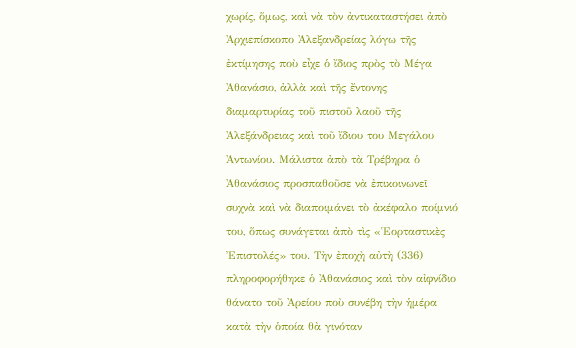χωρίς, ὅμως, καὶ νὰ τὸν ἀντικαταστήσει ἀπὸ Ἀρχιεπίσκοπο Ἀλεξανδρείας λόγω τῆς ἐκτίμησης ποὺ εἶχε ὁ ἴδιος πρὸς τὸ Μέγα Ἀθανάσιο, ἀλλὰ καὶ τῆς ἔντονης διαμαρτυρίας τοῦ πιστοῦ λαοῦ τῆς Ἀλεξάνδρειας καὶ τοῦ ἴδιου του Μεγάλου Ἀντωνίου. Μάλιστα ἀπὸ τὰ Τρέβηρα ὁ Ἀθανάσιος προσπαθοῦσε νὰ ἐπικοινωνεῖ συχνὰ καὶ νὰ διαποιμάνει τὸ ἀκέφαλο ποίμνιό του, ὅπως συνάγεται ἀπὸ τὶς «Ἑορταστικὲς Ἐπιστολές» του. Τὴν ἐποχὴ αὐτὴ (336) πληροφορήθηκε ὁ Ἀθανάσιος καὶ τὸν αἰφνίδιο θάνατο τοῦ Ἀρείου ποὺ συνέβη τὴν ἡμέρα κατὰ τὴν ὁποία θὰ γινόταν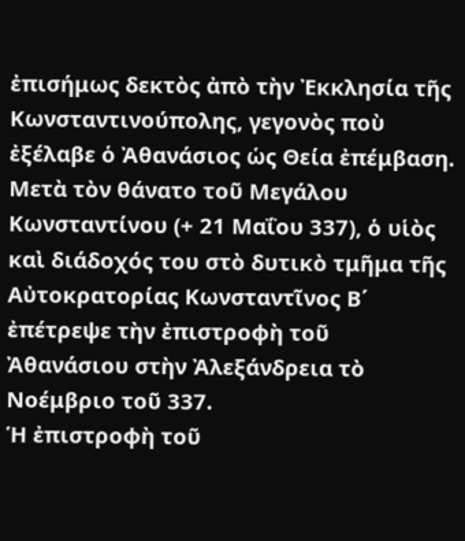ἐπισήμως δεκτὸς ἀπὸ τὴν Ἐκκλησία τῆς Κωνσταντινούπολης, γεγονὸς ποὺ ἐξέλαβε ὁ Ἀθανάσιος ὡς Θεία ἐπέμβαση. Μετὰ τὸν θάνατο τοῦ Μεγάλου Κωνσταντίνου (+ 21 Μαΐου 337), ὁ υἱὸς καὶ διάδοχός του στὸ δυτικὸ τμῆμα τῆς Αὐτοκρατορίας Κωνσταντῖνος Β΄ ἐπέτρεψε τὴν ἐπιστροφὴ τοῦ Ἀθανάσιου στὴν Ἀλεξάνδρεια τὸ Νοέμβριο τοῦ 337.
Ἡ ἐπιστροφὴ τοῦ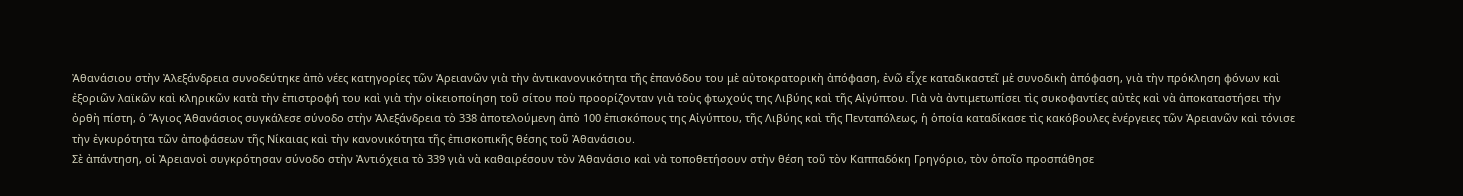Ἀθανάσιου στὴν Ἀλεξάνδρεια συνοδεύτηκε ἀπὸ νέες κατηγορίες τῶν Ἀρειανῶν γιὰ τὴν ἀντικανονικότητα τῆς ἐπανόδου του μὲ αὐτοκρατορικὴ ἀπόφαση, ἐνῶ εἶχε καταδικαστεῖ μὲ συνοδικὴ ἀπόφαση, γιὰ τὴν πρόκληση φόνων καὶ ἐξοριῶν λαϊκῶν καὶ κληρικῶν κατὰ τὴν ἐπιστροφή του καὶ γιὰ τὴν οἰκειοποίηση τοῦ σίτου ποὺ προορίζονταν γιὰ τοὺς φτωχούς της Λιβύης καὶ τῆς Αἰγύπτου. Γιὰ νὰ ἀντιμετωπίσει τὶς συκοφαντίες αὐτὲς καὶ νὰ ἀποκαταστήσει τὴν ὀρθὴ πίστη, ὁ Ἅγιος Ἀθανάσιος συγκάλεσε σύνοδο στὴν Ἀλεξάνδρεια τὸ 338 ἀποτελούμενη ἀπὸ 100 ἐπισκόπους της Αἰγύπτου, τῆς Λιβύης καὶ τῆς Πενταπόλεως, ἡ ὁποία καταδίκασε τὶς κακόβουλες ἐνέργειες τῶν Ἀρειανῶν καὶ τόνισε τὴν ἐγκυρότητα τῶν ἀποφάσεων τῆς Νίκαιας καὶ τὴν κανονικότητα τῆς ἐπισκοπικῆς θέσης τοῦ Ἀθανάσιου.
Σὲ ἀπάντηση, οἱ Ἀρειανοὶ συγκρότησαν σύνοδο στὴν Ἀντιόχεια τὸ 339 γιὰ νὰ καθαιρέσουν τὸν Ἀθανάσιο καὶ νὰ τοποθετήσουν στὴν θέση τοῦ τὸν Καππαδόκη Γρηγόριο, τὸν ὁποῖο προσπάθησε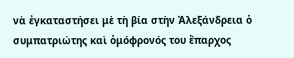νὰ ἐγκαταστήσει μὲ τὴ βία στὴν Ἀλεξάνδρεια ὁ συμπατριώτης καὶ ὁμόφρονός του ἔπαρχος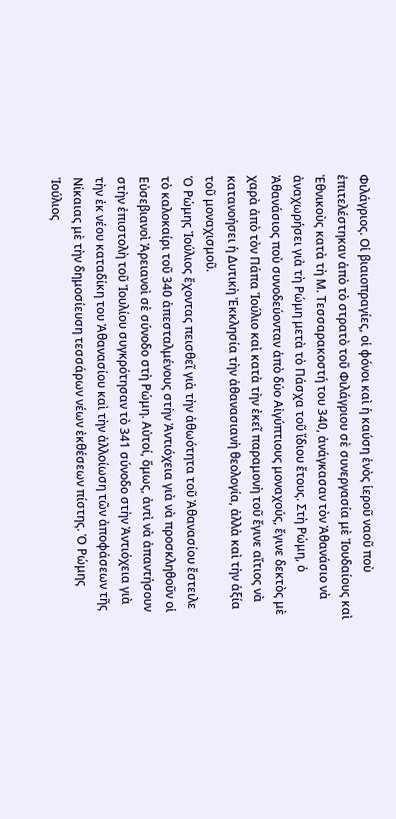Φιλάγριος. Οἱ βιαιοπραγίες, οἱ φόνοι καὶ ἡ καύση ἑνὸς ἱεροῦ ναοῦ ποὺ ἐπιτελέστηκαν ἀπὸ τὸ στρατὸ τοῦ Φιλάγριου σὲ συνεργασία μὲ Ἰουδαίους καὶ Ἐθνικοὺς κατὰ τὴ Μ. Τεσσαρακοστή του 340, ἀνάγκασαν τὸν Ἀθανάσιο νὰ ἀναχωρήσει γιὰ τὴ Ρώμη μετὰ τὸ Πάσχα τοῦ ἴδιου ἔτους. Στὴ Ρώμη, ὁ Ἀθανάσιος ποὺ συνοδεύονταν ἀπὸ δύο Αἰγύπτιους μοναχούς, ἔγινε δεκτὸς μὲ χαρὰ ἀπὸ τὸν Πάπα Ἰούλιο καὶ κατὰ τὴν ἐκεῖ παραμονὴ τοῦ ἔγινε αἴτιος νὰ κατανοήσει ἡ Δυτικὴ Ἐκκλησία τὴν ἀθανασιανὴ θεολογία, ἀλλὰ καὶ τὴν ἀξία τοῦ μοναχισμοῦ.
Ὁ Ρώμης Ἰούλιος ἔχοντας πεισθεῖ γιὰ τὴν ἀθωότητα τοῦ Ἀθανασίου ἔστειλε τὸ καλοκαίρι τοῦ 340 ἀπεσταλμένους στὴν Ἀντιόχεια γιὰ νὰ προσκληθοῦν οἱ Εὐσεβιανοὶ Ἀρειανοὶ σὲ σύνοδο στὴ Ρώμη. Αὐτοί, ὅμως, ἀντὶ νὰ ἀπαντήσουν στὴν ἐπιστολὴ τοῦ Ἰουλίου συγκρότησαν τὸ 341 σύνοδο στὴν Ἀντιόχεια γιὰ τὴν ἐκ νέου καταδίκη του Ἀθανασίου καὶ τὴν ἀλλοίωση τῶν ἀποφάσεων τῆς Νίκαιας μὲ τὴν δημοσίευση τεσσάρων νέων ἐκθέσεων πίστης. Ὁ Ρώμης Ἰούλιος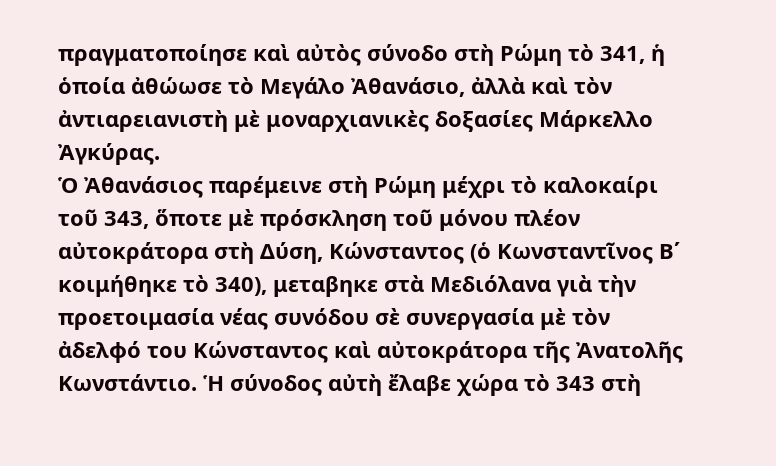πραγματοποίησε καὶ αὐτὸς σύνοδο στὴ Ρώμη τὸ 341, ἡ ὁποία ἀθώωσε τὸ Μεγάλο Ἀθανάσιο, ἀλλὰ καὶ τὸν ἀντιαρειανιστὴ μὲ μοναρχιανικὲς δοξασίες Μάρκελλο Ἀγκύρας.
Ὁ Ἀθανάσιος παρέμεινε στὴ Ρώμη μέχρι τὸ καλοκαίρι τοῦ 343, ὅποτε μὲ πρόσκληση τοῦ μόνου πλέον αὐτοκράτορα στὴ Δύση, Κώνσταντος (ὁ Κωνσταντῖνος Β΄ κοιμήθηκε τὸ 340), μεταβηκε στὰ Μεδιόλανα γιὰ τὴν προετοιμασία νέας συνόδου σὲ συνεργασία μὲ τὸν ἀδελφό του Κώνσταντος καὶ αὐτοκράτορα τῆς Ἀνατολῆς Κωνστάντιο. Ἡ σύνοδος αὐτὴ ἔλαβε χώρα τὸ 343 στὴ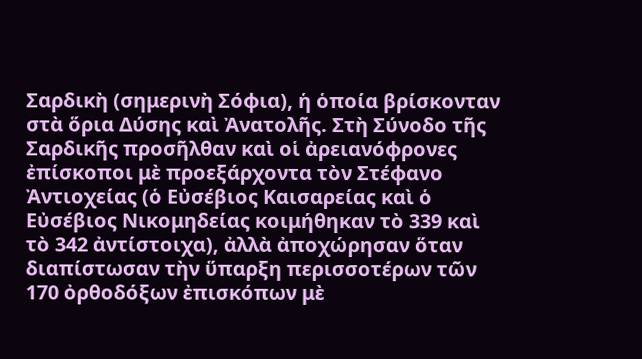Σαρδικὴ (σημερινὴ Σόφια), ἡ ὁποία βρίσκονταν στὰ ὅρια Δύσης καὶ Ἀνατολῆς. Στὴ Σύνοδο τῆς Σαρδικῆς προσῆλθαν καὶ οἱ ἀρειανόφρονες ἐπίσκοποι μὲ προεξάρχοντα τὸν Στέφανο Ἀντιοχείας (ὁ Εὐσέβιος Καισαρείας καὶ ὁ Εὐσέβιος Νικομηδείας κοιμήθηκαν τὸ 339 καὶ τὸ 342 ἀντίστοιχα), ἀλλὰ ἀποχώρησαν ὅταν διαπίστωσαν τὴν ὕπαρξη περισσοτέρων τῶν 170 ὀρθοδόξων ἐπισκόπων μὲ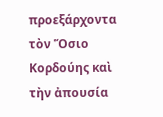προεξάρχοντα τὸν Ὅσιο Κορδούης καὶ τὴν ἀπουσία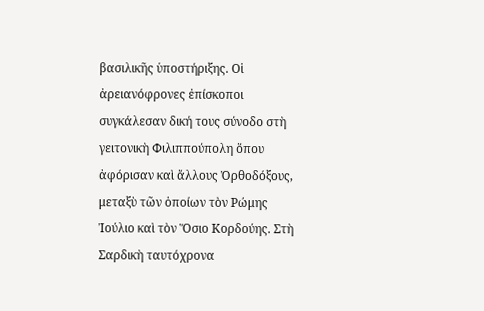βασιλικῆς ὑποστήριξης. Οἱ ἀρειανόφρονες ἐπίσκοποι συγκάλεσαν δική τους σύνοδο στὴ γειτονικὴ Φιλιππούπολη ὅπου ἀφόρισαν καὶ ἄλλους Ὀρθοδόξους, μεταξὺ τῶν ὁποίων τὸν Ρώμης Ἰούλιο καὶ τὸν Ὅσιο Κορδούης. Στὴ Σαρδικὴ ταυτόχρονα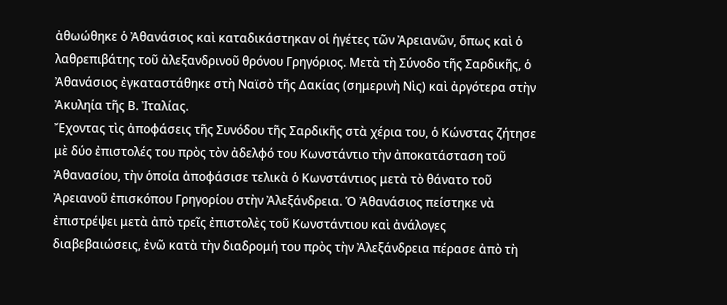ἀθωώθηκε ὁ Ἀθανάσιος καὶ καταδικάστηκαν οἱ ἡγέτες τῶν Ἀρειανῶν, ὅπως καὶ ὁ λαθρεπιβάτης τοῦ ἀλεξανδρινοῦ θρόνου Γρηγόριος. Μετὰ τὴ Σύνοδο τῆς Σαρδικῆς, ὁ Ἀθανάσιος ἐγκαταστάθηκε στὴ Ναϊσὸ τῆς Δακίας (σημερινὴ Νὶς) καὶ ἀργότερα στὴν Ἀκυληία τῆς Β. Ἰταλίας.
Ἔχοντας τὶς ἀποφάσεις τῆς Συνόδου τῆς Σαρδικῆς στὰ χέρια του, ὁ Κώνστας ζήτησε μὲ δύο ἐπιστολές του πρὸς τὸν ἀδελφό του Κωνστάντιο τὴν ἀποκατάσταση τοῦ Ἀθανασίου, τὴν ὁποία ἀποφάσισε τελικὰ ὁ Κωνστάντιος μετὰ τὸ θάνατο τοῦ Ἀρειανοῦ ἐπισκόπου Γρηγορίου στὴν Ἀλεξάνδρεια. Ὁ Ἀθανάσιος πείστηκε νὰ ἐπιστρέψει μετὰ ἀπὸ τρεῖς ἐπιστολὲς τοῦ Κωνστάντιου καὶ ἀνάλογες διαβεβαιώσεις, ἐνῶ κατὰ τὴν διαδρομή του πρὸς τὴν Ἀλεξάνδρεια πέρασε ἀπὸ τὴ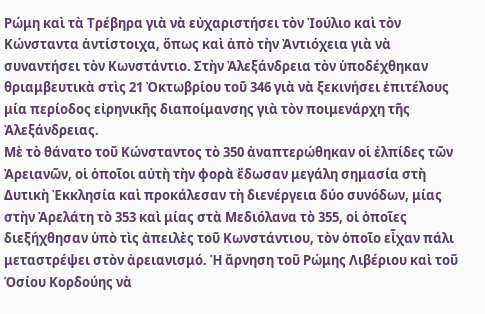Ρώμη καὶ τὰ Τρέβηρα γιὰ νὰ εὐχαριστήσει τὸν Ἰούλιο καὶ τὸν Κώνσταντα ἀντίστοιχα, ὅπως καὶ ἀπὸ τὴν Ἀντιόχεια γιὰ νὰ συναντήσει τὸν Κωνστάντιο. Στὴν Ἀλεξάνδρεια τὸν ὑποδέχθηκαν θριαμβευτικὰ στὶς 21 Ὀκτωβρίου τοῦ 346 γιὰ νὰ ξεκινήσει ἐπιτέλους μία περίοδος εἰρηνικῆς διαποίμανσης γιὰ τὸν ποιμενάρχη τῆς Ἀλεξάνδρειας.
Μὲ τὸ θάνατο τοῦ Κώνσταντος τὸ 350 ἀναπτερώθηκαν οἱ ἐλπίδες τῶν Ἀρειανῶν, οἱ ὁποῖοι αὐτὴ τὴν φορὰ ἔδωσαν μεγάλη σημασία στὴ Δυτικὴ Ἐκκλησία καὶ προκάλεσαν τὴ διενέργεια δύο συνόδων, μίας στὴν Ἀρελάτη τὸ 353 καὶ μίας στὰ Μεδιόλανα τὸ 355, οἱ ὁποῖες διεξήχθησαν ὑπὸ τὶς ἀπειλὲς τοῦ Κωνστάντιου, τὸν ὁποῖο εἶχαν πάλι μεταστρέψει στὸν ἀρειανισμό. Ἡ ἄρνηση τοῦ Ρώμης Λιβέριου καὶ τοῦ Ὁσίου Κορδούης νὰ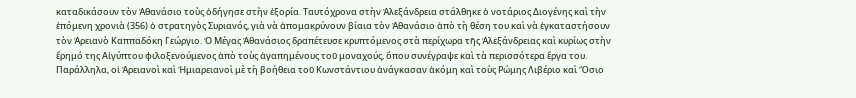καταδικάσουν τὸν Ἀθανάσιο τοὺς ὁδήγησε στὴν ἐξορία. Ταυτόχρονα στὴν Ἀλεξάνδρεια στάλθηκε ὁ νοτάριος Διογένης καὶ τὴν ἑπόμενη χρονιὰ (356) ὁ στρατηγὸς Συριανός, γιὰ νὰ ἀπομακρύνουν βίαια τὸν Ἀθανάσιο ἀπὸ τὴ θέση του καὶ νὰ ἐγκαταστήσουν τὸν Ἀρειανὸ Καππαδόκη Γεώργιο. Ὁ Μέγας Ἀθανάσιος δραπέτευσε κρυπτόμενος στὰ περίχωρα τῆς Ἀλεξάνδρειας καὶ κυρίως στὴν ἔρημό της Αἰγύπτου φιλοξενούμενος ἀπὸ τοὺς ἀγαπημένους τοῦ μοναχούς, ὅπου συνέγραψε καὶ τὰ περισσότερα ἔργα του.
Παράλληλα, οἱ Ἀρειανοὶ καὶ Ἠμιαρειανοὶ μὲ τὴ βοήθεια τοῦ Κωνστάντιου ἀνάγκασαν ἀκόμη καὶ τοὺς Ρώμης Λιβέριο καὶ Ὅσιο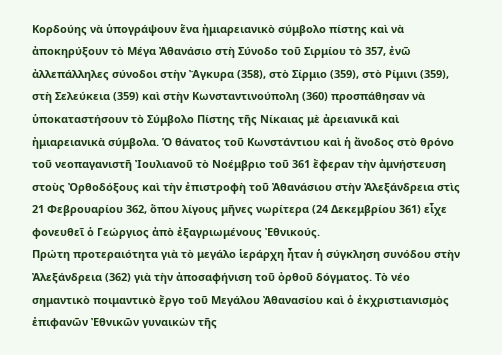Κορδούης νὰ ὑπογράψουν ἕνα ἠμιαρειανικὸ σύμβολο πίστης καὶ νὰ ἀποκηρύξουν τὸ Μέγα Ἀθανάσιο στὴ Σύνοδο τοῦ Σιρμίου τὸ 357, ἐνῶ ἀλλεπάλληλες σύνοδοι στὴν Ἄγκυρα (358), στὸ Σίρμιο (359), στὸ Ρίμινι (359), στὴ Σελεύκεια (359) καὶ στὴν Κωνσταντινούπολη (360) προσπάθησαν νὰ ὑποκαταστήσουν τὸ Σύμβολο Πίστης τῆς Νίκαιας μὲ ἀρειανικᾶ καὶ ἠμιαρειανικὰ σύμβολα. Ὁ θάνατος τοῦ Κωνστάντιου καὶ ἡ ἄνοδος στὸ θρόνο τοῦ νεοπαγανιστῆ Ἰουλιανοῦ τὸ Νοέμβριο τοῦ 361 ἔφεραν τὴν ἀμνήστευση στοὺς Ὀρθοδόξους καὶ τὴν ἐπιστροφὴ τοῦ Ἀθανάσιου στὴν Ἀλεξάνδρεια στὶς 21 Φεβρουαρίου 362, ὅπου λίγους μῆνες νωρίτερα (24 Δεκεμβρίου 361) εἶχε φονευθεῖ ὁ Γεώργιος ἀπὸ ἐξαγριωμένους Ἐθνικούς.
Πρώτη προτεραιότητα γιὰ τὸ μεγάλο ἱεράρχη ἦταν ἡ σύγκληση συνόδου στὴν Ἀλεξάνδρεια (362) γιὰ τὴν ἀποσαφήνιση τοῦ ὀρθοῦ δόγματος. Τὸ νέο σημαντικὸ ποιμαντικὸ ἔργο τοῦ Μεγάλου Ἀθανασίου καὶ ὁ ἐκχριστιανισμὸς ἐπιφανῶν Ἐθνικῶν γυναικὼν τῆς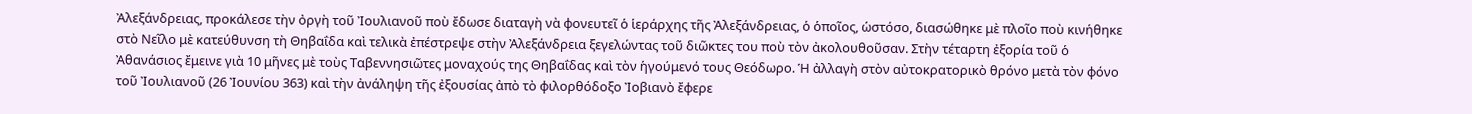Ἀλεξάνδρειας, προκάλεσε τὴν ὀργὴ τοῦ Ἰουλιανοῦ ποὺ ἔδωσε διαταγὴ νὰ φονευτεῖ ὁ ἱεράρχης τῆς Ἀλεξάνδρειας, ὁ ὁποῖος, ὡστόσο, διασώθηκε μὲ πλοῖο ποὺ κινήθηκε στὸ Νεῖλο μὲ κατεύθυνση τὴ Θηβαΐδα καὶ τελικὰ ἐπέστρεψε στὴν Ἀλεξάνδρεια ξεγελώντας τοῦ διῶκτες του ποὺ τὸν ἀκολουθοῦσαν. Στὴν τέταρτη ἐξορία τοῦ ὁ Ἀθανάσιος ἔμεινε γιὰ 10 μῆνες μὲ τοὺς Ταβεννησιῶτες μοναχούς της Θηβαΐδας καὶ τὸν ἡγούμενό τους Θεόδωρο. Ἡ ἀλλαγὴ στὸν αὐτοκρατορικὸ θρόνο μετὰ τὸν φόνο τοῦ Ἰουλιανοῦ (26 Ἰουνίου 363) καὶ τὴν ἀνάληψη τῆς ἐξουσίας ἀπὸ τὸ φιλορθόδοξο Ἰοβιανὸ ἔφερε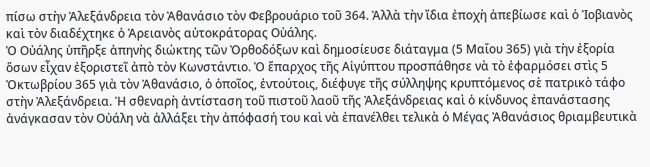πίσω στὴν Ἀλεξάνδρεια τὸν Ἀθανάσιο τὸν Φεβρουάριο τοῦ 364. Ἀλλὰ τὴν ἴδια ἐποχὴ ἀπεβίωσε καὶ ὁ Ἰοβιανὸς καὶ τὸν διαδέχτηκε ὁ Ἀρειανὸς αὐτοκράτορας Οὐάλης.
Ὁ Οὐάλης ὑπῆρξε ἀπηνὴς διώκτης τῶν Ὀρθοδόξων καὶ δημοσίευσε διάταγμα (5 Μαΐου 365) γιὰ τὴν ἐξορία ὅσων εἶχαν ἐξοριστεῖ ἀπὸ τὸν Κωνστάντιο. Ὁ ἔπαρχος τῆς Αἰγύπτου προσπάθησε νὰ τὸ ἐφαρμόσει στὶς 5 Ὀκτωβρίου 365 γιὰ τὸν Ἀθανάσιο, ὁ ὁποῖος, ἐντούτοις, διέφυγε τῆς σύλληψης κρυπτόμενος σὲ πατρικὸ τάφο στὴν Ἀλεξάνδρεια. Ἡ σθεναρὴ ἀντίσταση τοῦ πιστοῦ λαοῦ τῆς Ἀλεξάνδρειας καὶ ὁ κίνδυνος ἐπανάστασης ἀνάγκασαν τὸν Οὐάλη νὰ ἀλλάξει τὴν ἀπόφασή του καὶ νὰ ἐπανέλθει τελικὰ ὁ Μέγας Ἀθανάσιος θριαμβευτικὰ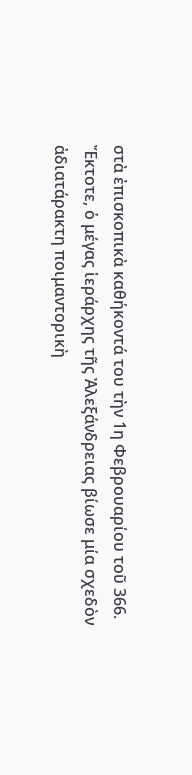στὰ ἐπισκοπικὰ καθήκοντά του τὴν 1η Φεβρουαρίου τοῦ 366.
Ἔκτοτε, ὁ μέγας ἱεράρχης τῆς Ἀλεξάνδρειας βίωσε μία σχεδὸν ἀδιατάρακτη ποιμαντορικὴ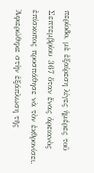περίοδο, μὲ ἐξαίρεση λίγες ἡμέρες τοῦ Σεπτεμβρίου 367 ὅταν ἕνας ἀρειανὸς ἐπίσκοπος προσπάθησε νὰ τὸν ἐκθρονίσει. Ἀφιερώθηκε στὴν ἐξάπλωση τῆς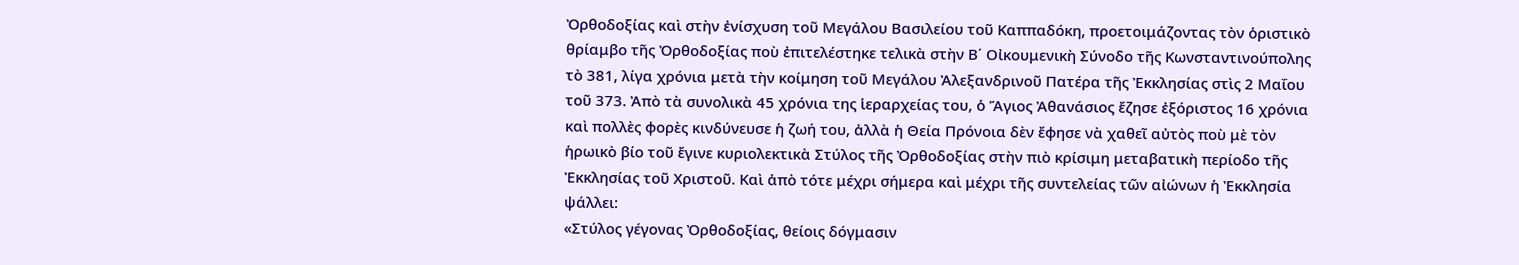Ὀρθοδοξίας καὶ στὴν ἐνίσχυση τοῦ Μεγάλου Βασιλείου τοῦ Καππαδόκη, προετοιμάζοντας τὸν ὁριστικὸ θρίαμβο τῆς Ὀρθοδοξίας ποὺ ἐπιτελέστηκε τελικὰ στὴν Β΄ Οἰκουμενικὴ Σύνοδο τῆς Κωνσταντινούπολης τὸ 381, λίγα χρόνια μετὰ τὴν κοίμηση τοῦ Μεγάλου Ἀλεξανδρινοῦ Πατέρα τῆς Ἐκκλησίας στὶς 2 Μαΐου τοῦ 373. Ἀπὸ τὰ συνολικὰ 45 χρόνια της ἱεραρχείας του, ὁ Ἅγιος Ἀθανάσιος ἔζησε ἐξόριστος 16 χρόνια καὶ πολλὲς φορὲς κινδύνευσε ἡ ζωή του, ἀλλὰ ἡ Θεία Πρόνοια δὲν ἔφησε νὰ χαθεῖ αὐτὸς ποὺ μὲ τὸν ἡρωικὸ βίο τοῦ ἔγινε κυριολεκτικὰ Στύλος τῆς Ὀρθοδοξίας στὴν πιὸ κρίσιμη μεταβατικὴ περίοδο τῆς Ἐκκλησίας τοῦ Χριστοῦ. Καὶ ἀπὸ τότε μέχρι σήμερα καὶ μέχρι τῆς συντελείας τῶν αἰώνων ἡ Ἐκκλησία ψάλλει:
«Στύλος γέγονας Ὀρθοδοξίας, θείοις δόγμασιν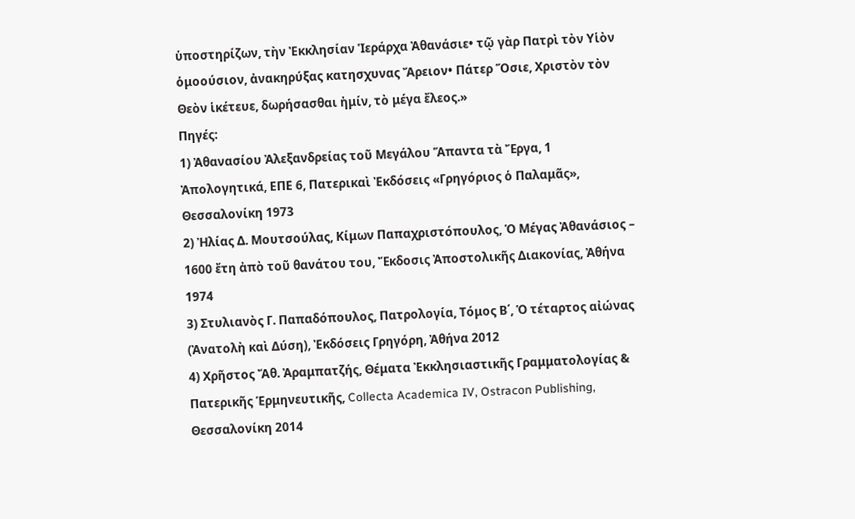ὑποστηρίζων, τὴν Ἐκκλησίαν Ἱεράρχα Ἀθανάσιε• τῷ γὰρ Πατρὶ τὸν Υἱὸν ὁμοούσιον, ἀνακηρύξας κατησχυνας Ἄρειον• Πάτερ Ὅσιε, Χριστὸν τὸν Θεὸν ἱκέτευε, δωρήσασθαι ἠμίν, τὸ μέγα ἔλεος.»
Πηγές:
1) Ἀθανασίου Ἀλεξανδρείας τοῦ Μεγάλου Ἅπαντα τὰ Ἔργα, 1 Ἀπολογητικά, ΕΠΕ 6, Πατερικαὶ Ἐκδόσεις «Γρηγόριος ὁ Παλαμᾶς», Θεσσαλονίκη 1973
2) Ἠλίας Δ. Μουτσούλας, Κίμων Παπαχριστόπουλος, Ὁ Μέγας Ἀθανάσιος – 1600 ἔτη ἀπὸ τοῦ θανάτου του, Ἔκδοσις Ἀποστολικῆς Διακονίας, Ἀθήνα 1974
3) Στυλιανὸς Γ. Παπαδόπουλος, Πατρολογία, Τόμος Β΄, Ὁ τέταρτος αἰώνας (Ἀνατολὴ καὶ Δύση), Ἐκδόσεις Γρηγόρη, Ἀθήνα 2012
4) Χρῆστος Ἄθ. Ἀραμπατζής, Θέματα Ἐκκλησιαστικῆς Γραμματολογίας & Πατερικῆς Ἑρμηνευτικῆς, Collecta Academica IV, Ostracon Publishing, Θεσσαλονίκη 2014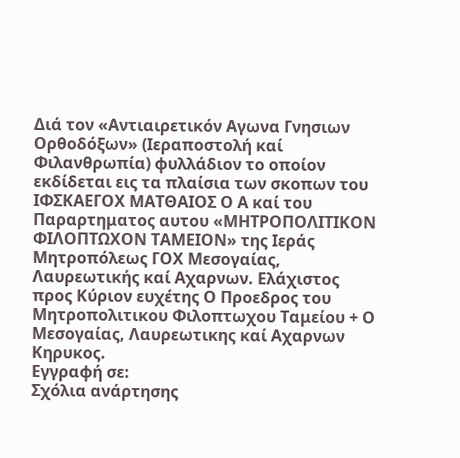Διά τον «Αντιαιρετικόν Αγωνα Γνησιων Ορθοδόξων» (Ιεραποστολή καί Φιλανθρωπία) φυλλάδιον το οποίον εκδίδεται εις τα πλαίσια των σκοπων του ΙΦΣΚΑΕΓΟΧ ΜΑΤΘΑΙΟΣ Ο Α καί του Παραρτηματος αυτου «ΜΗΤΡΟΠΟΛΙΤΙΚΟΝ ΦΙΛΟΠΤΩΧΟΝ ΤΑΜΕΙΟΝ» της Ιεράς Μητροπόλεως ΓΟΧ Μεσογαίας, Λαυρεωτικής καί Αχαρνων. Ελάχιστος προς Κύριον ευχέτης Ο Προεδρος του Μητροπολιτικου Φιλοπτωχου Ταμείου + Ο Μεσογαίας, Λαυρεωτικης καί Αχαρνων Κηρυκος.
Εγγραφή σε:
Σχόλια ανάρτησης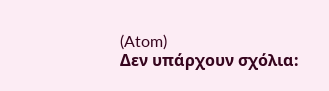(Atom)
Δεν υπάρχουν σχόλια: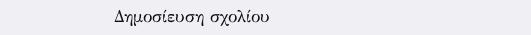Δημοσίευση σχολίου